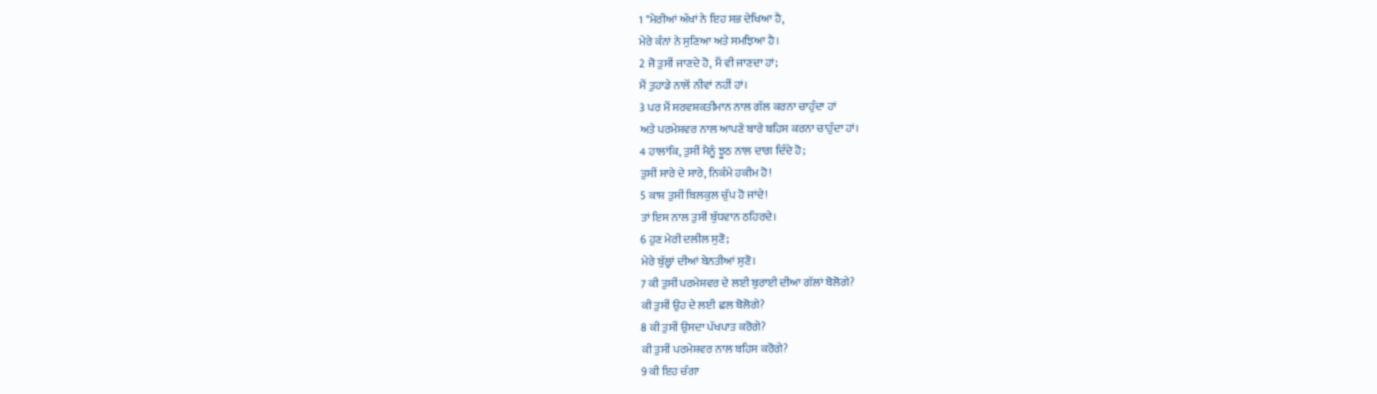1 "ਮੇਰੀਆਂ ਅੱਖਾਂ ਨੇ ਇਹ ਸਭ ਦੇਖਿਆ ਹੈ,
ਮੇਰੇ ਕੰਨਾਂ ਨੇ ਸੁਣਿਆ ਅਤੇ ਸਮਝਿਆ ਹੈ।
2 ਜੋ ਤੁਸੀਂ ਜਾਣਦੇ ਹੋ, ਮੈਂ ਵੀ ਜਾਣਦਾ ਹਾਂ;
ਮੈਂ ਤੁਹਾਡੇ ਨਾਲੋਂ ਨੀਵਾਂ ਨਹੀਂ ਹਾਂ।
3 ਪਰ ਮੈਂ ਸਰਵਸ਼ਕਤੀਮਾਨ ਨਾਲ ਗੱਲ ਕਰਨਾ ਚਾਹੁੰਦਾ ਹਾਂ
ਅਤੇ ਪਰਮੇਸ਼ਵਰ ਨਾਲ ਆਪਣੇ ਬਾਰੇ ਬਹਿਸ ਕਰਨਾ ਚਾਹੁੰਦਾ ਹਾਂ।
4 ਹਾਲਾਂਕਿ, ਤੁਸੀਂ ਮੈਨੂੰ ਝੂਠ ਨਾਲ ਦਾਗ ਦਿੰਦੇ ਹੋ;
ਤੁਸੀਂ ਸਾਰੇ ਦੇ ਸਾਰੇ, ਨਿਕੰਮੇ ਹਕੀਮ ਹੋ!
5 ਕਾਸ਼ ਤੁਸੀਂ ਬਿਲਕੁਲ ਚੁੱਪ ਹੋ ਜਾਂਦੇ!
ਤਾਂ ਇਸ ਨਾਲ ਤੁਸੀਂ ਬੁੱਧਵਾਨ ਠਹਿਰਦੇ।
6 ਹੁਣ ਮੇਰੀ ਦਲੀਲ ਸੁਣੋ;
ਮੇਰੇ ਬੁੱਲ੍ਹਾਂ ਦੀਆਂ ਬੇਨਤੀਆਂ ਸੁਣੋ।
7 ਕੀ ਤੁਸੀਂ ਪਰਮੇਸ਼ਵਰ ਦੇ ਲਈ ਬੁਰਾਈ ਦੀਆ ਗੱਲਾਂ ਬੋਲੋਗੇ?
ਕੀ ਤੁਸੀਂ ਉਹ ਦੇ ਲਈ ਛਲ ਬੋਲੋਗੇ?
8 ਕੀ ਤੁਸੀਂ ਉਸਦਾ ਪੱਖਪਾਤ ਕਰੋਗੇ?
ਕੀ ਤੁਸੀਂ ਪਰਮੇਸ਼ਵਰ ਨਾਲ ਬਹਿਸ ਕਰੋਗੇ?
9 ਕੀ ਇਹ ਚੰਗਾ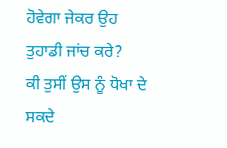ਹੋਵੇਗਾ ਜੇਕਰ ਉਹ ਤੁਹਾਡੀ ਜਾਂਚ ਕਰੇ?
ਕੀ ਤੁਸੀਂ ਉਸ ਨੂੰ ਧੋਖਾ ਦੇ ਸਕਦੇ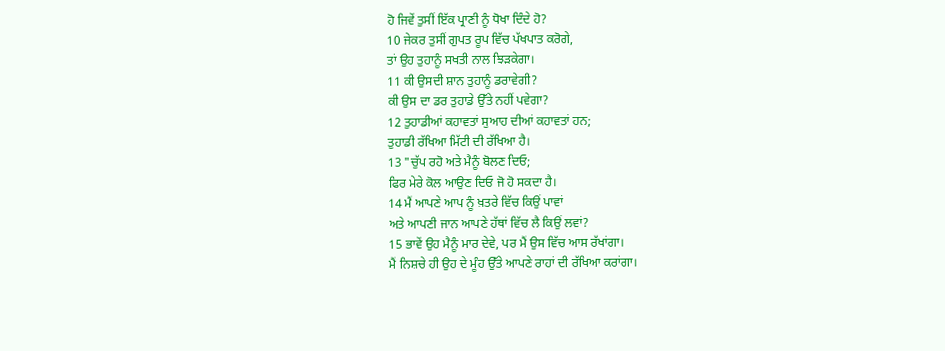ਹੋ ਜਿਵੇਂ ਤੁਸੀਂ ਇੱਕ ਪ੍ਰਾਣੀ ਨੂੰ ਧੋਖਾ ਦਿੰਦੇ ਹੋ?
10 ਜੇਕਰ ਤੁਸੀਂ ਗੁਪਤ ਰੂਪ ਵਿੱਚ ਪੱਖਪਾਤ ਕਰੋਗੇ,
ਤਾਂ ਉਹ ਤੁਹਾਨੂੰ ਸਖਤੀ ਨਾਲ ਝਿੜਕੇਗਾ।
11 ਕੀ ਉਸਦੀ ਸ਼ਾਨ ਤੁਹਾਨੂੰ ਡਰਾਵੇਗੀ?
ਕੀ ਉਸ ਦਾ ਡਰ ਤੁਹਾਡੇ ਉੱਤੇ ਨਹੀਂ ਪਵੇਗਾ?
12 ਤੁਹਾਡੀਆਂ ਕਹਾਵਤਾਂ ਸੁਆਹ ਦੀਆਂ ਕਹਾਵਤਾਂ ਹਨ;
ਤੁਹਾਡੀ ਰੱਖਿਆ ਮਿੱਟੀ ਦੀ ਰੱਖਿਆ ਹੈ।
13 "ਚੁੱਪ ਰਹੋ ਅਤੇ ਮੈਨੂੰ ਬੋਲਣ ਦਿਓ;
ਫਿਰ ਮੇਰੇ ਕੋਲ ਆਉਣ ਦਿਓ ਜੋ ਹੋ ਸਕਦਾ ਹੈ।
14 ਮੈਂ ਆਪਣੇ ਆਪ ਨੂੰ ਖ਼ਤਰੇ ਵਿੱਚ ਕਿਉਂ ਪਾਵਾਂ
ਅਤੇ ਆਪਣੀ ਜਾਨ ਆਪਣੇ ਹੱਥਾਂ ਵਿੱਚ ਲੈ ਕਿਉਂ ਲਵਾਂ?
15 ਭਾਵੇਂ ਉਹ ਮੈਨੂੰ ਮਾਰ ਦੇਵੇ, ਪਰ ਮੈਂ ਉਸ ਵਿੱਚ ਆਸ ਰੱਖਾਂਗਾ।
ਮੈਂ ਨਿਸ਼ਚੇ ਹੀ ਉਹ ਦੇ ਮੂੰਹ ਉੱਤੇ ਆਪਣੇ ਰਾਹਾਂ ਦੀ ਰੱਖਿਆ ਕਰਾਂਗਾ।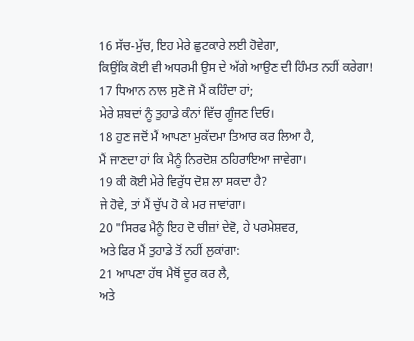16 ਸੱਚ-ਮੁੱਚ, ਇਹ ਮੇਰੇ ਛੁਟਕਾਰੇ ਲਈ ਹੋਵੇਗਾ,
ਕਿਉਂਕਿ ਕੋਈ ਵੀ ਅਧਰਮੀ ਉਸ ਦੇ ਅੱਗੇ ਆਉਣ ਦੀ ਹਿੰਮਤ ਨਹੀਂ ਕਰੇਗਾ!
17 ਧਿਆਨ ਨਾਲ ਸੁਣੋ ਜੋ ਮੈਂ ਕਹਿੰਦਾ ਹਾਂ;
ਮੇਰੇ ਸ਼ਬਦਾਂ ਨੂੰ ਤੁਹਾਡੇ ਕੰਨਾਂ ਵਿੱਚ ਗੂੰਜਣ ਦਿਓ।
18 ਹੁਣ ਜਦੋਂ ਮੈਂ ਆਪਣਾ ਮੁਕੱਦਮਾ ਤਿਆਰ ਕਰ ਲਿਆ ਹੈ,
ਮੈਂ ਜਾਣਦਾ ਹਾਂ ਕਿ ਮੈਨੂੰ ਨਿਰਦੋਸ਼ ਠਹਿਰਾਇਆ ਜਾਵੇਗਾ।
19 ਕੀ ਕੋਈ ਮੇਰੇ ਵਿਰੁੱਧ ਦੋਸ਼ ਲਾ ਸਕਦਾ ਹੈ?
ਜੇ ਹੋਵੇ, ਤਾਂ ਮੈਂ ਚੁੱਪ ਹੋ ਕੇ ਮਰ ਜਾਵਾਂਗਾ।
20 "ਸਿਰਫ ਮੈਨੂੰ ਇਹ ਦੋ ਚੀਜ਼ਾਂ ਦੇਵੋ, ਹੇ ਪਰਮੇਸ਼ਵਰ,
ਅਤੇ ਫਿਰ ਮੈਂ ਤੁਹਾਡੇ ਤੋਂ ਨਹੀਂ ਲੁਕਾਂਗਾ:
21 ਆਪਣਾ ਹੱਥ ਮੈਥੋਂ ਦੂਰ ਕਰ ਲੈ,
ਅਤੇ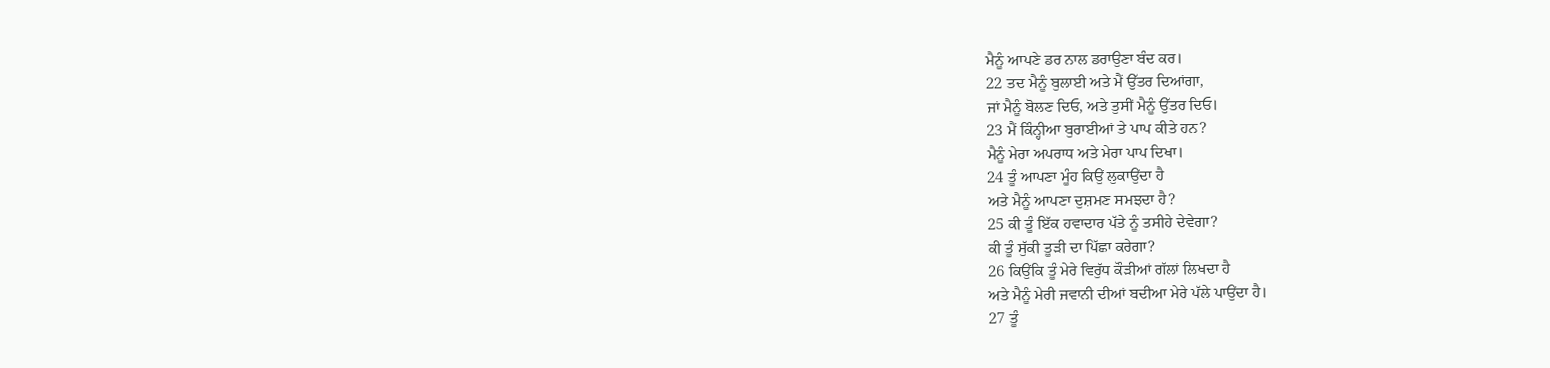ਮੈਨੂੰ ਆਪਣੇ ਡਰ ਨਾਲ ਡਰਾਉਣਾ ਬੰਦ ਕਰ।
22 ਤਦ ਮੈਨੂੰ ਬੁਲਾਈ ਅਤੇ ਮੈਂ ਉੱਤਰ ਦਿਆਂਗਾ,
ਜਾਂ ਮੈਨੂੰ ਬੋਲਣ ਦਿਓ, ਅਤੇ ਤੁਸੀਂ ਮੈਨੂੰ ਉੱਤਰ ਦਿਓ।
23 ਮੈਂ ਕਿੰਨ੍ਹੀਆ ਬੁਰਾਈਆਂ ਤੇ ਪਾਪ ਕੀਤੇ ਹਨ?
ਮੈਨੂੰ ਮੇਰਾ ਅਪਰਾਧ ਅਤੇ ਮੇਰਾ ਪਾਪ ਦਿਖਾ।
24 ਤੂੰ ਆਪਣਾ ਮੂੰਹ ਕਿਉਂ ਲੁਕਾਉਂਦਾ ਹੈ
ਅਤੇ ਮੈਨੂੰ ਆਪਣਾ ਦੁਸ਼ਮਣ ਸਮਝਦਾ ਹੈ?
25 ਕੀ ਤੂੰ ਇੱਕ ਹਵਾਦਾਰ ਪੱਤੇ ਨੂੰ ਤਸੀਹੇ ਦੇਵੇਗਾ?
ਕੀ ਤੂੰ ਸੁੱਕੀ ਤੂੜੀ ਦਾ ਪਿੱਛਾ ਕਰੇਗਾ?
26 ਕਿਉਂਕਿ ਤੂੰ ਮੇਰੇ ਵਿਰੁੱਧ ਕੌੜੀਆਂ ਗੱਲਾਂ ਲਿਖਦਾ ਹੈ
ਅਤੇ ਮੈਨੂੰ ਮੇਰੀ ਜਵਾਨੀ ਦੀਆਂ ਬਦੀਆ ਮੇਰੇ ਪੱਲੇ ਪਾਉਂਦਾ ਹੈ।
27 ਤੂੰ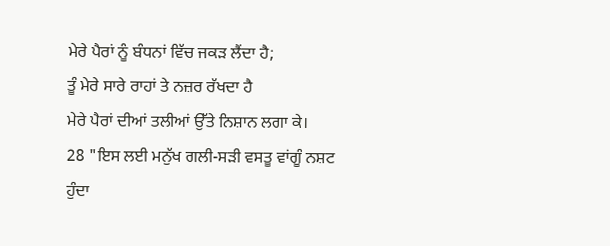ਮੇਰੇ ਪੈਰਾਂ ਨੂੰ ਬੰਧਨਾਂ ਵਿੱਚ ਜਕੜ ਲੈਂਦਾ ਹੈ;
ਤੂੰ ਮੇਰੇ ਸਾਰੇ ਰਾਹਾਂ ਤੇ ਨਜ਼ਰ ਰੱਖਦਾ ਹੈ
ਮੇਰੇ ਪੈਰਾਂ ਦੀਆਂ ਤਲੀਆਂ ਉੱਤੇ ਨਿਸ਼ਾਨ ਲਗਾ ਕੇ।
28 "ਇਸ ਲਈ ਮਨੁੱਖ ਗਲੀ-ਸੜੀ ਵਸਤੂ ਵਾਂਗੂੰ ਨਸ਼ਟ ਹੁੰਦਾ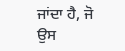ਜਾਂਦਾ ਹੈ, ਜੋ
ਉਸ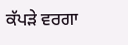ਕੱਪੜੇ ਵਰਗਾ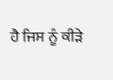ਹੈ ਜਿਸ ਨੂੰ ਕੀੜੇ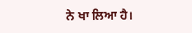ਨੇ ਖਾ ਲਿਆ ਹੈ।